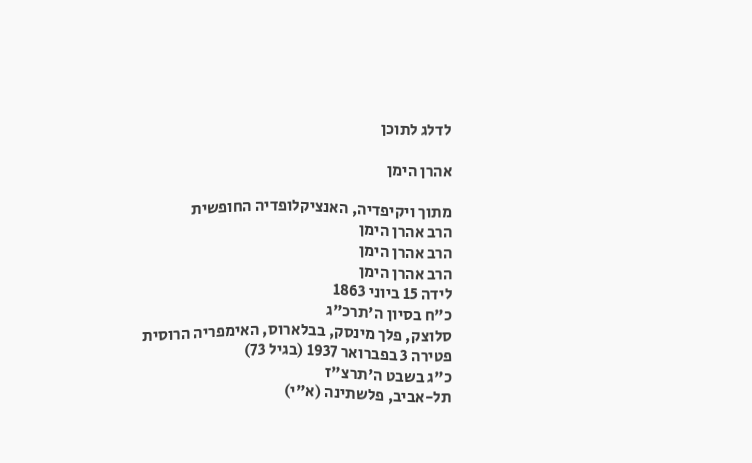לדלג לתוכן

אהרן הימן

מתוך ויקיפדיה, האנציקלופדיה החופשית
הרב אהרן הימן
הרב אהרן הימן
הרב אהרן הימן
לידה 15 ביוני 1863
כ"ח בסיון ה'תרכ"ג
סלוצק, פלך מינסק, בבלארוס, האימפריה הרוסית
פטירה 3 בפברואר 1937 (בגיל 73)
כ"ג בשבט ה'תרצ"ז
תל-אביב, פלשתינה (א"י)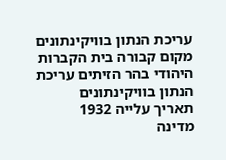עריכת הנתון בוויקינתונים
מקום קבורה בית הקברות היהודי בהר הזיתים עריכת הנתון בוויקינתונים
תאריך עלייה 1932
מדינה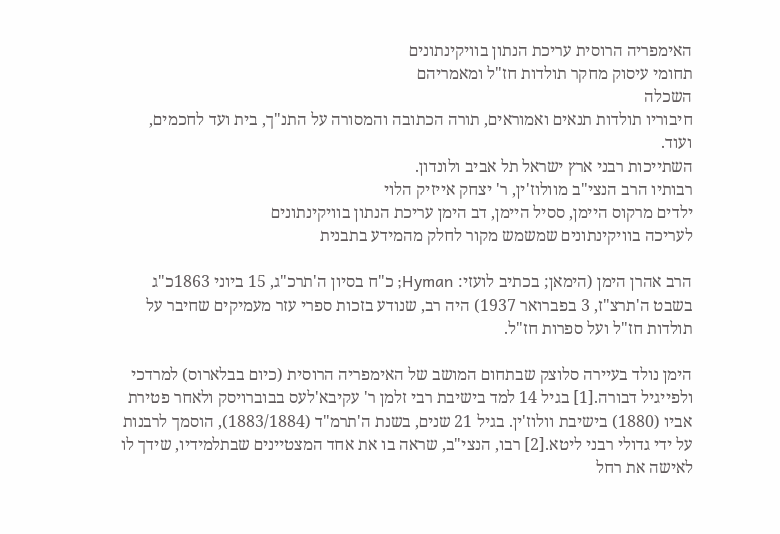האימפריה הרוסית עריכת הנתון בוויקינתונים
תחומי עיסוק מחקר תולדות חז"ל ומאמריהם
השכלה
חיבוריו תולדות תנאים ואמוראים, תורה הכתובה והמסורה על התנ"ך, בית ועד לחכמים, ועוד.
השתייכות רבני ארץ ישראל תל אביב ולונדון.
רבותיו הרב הנצי"ב מוולוז'ין, ר' יצחק אייזיק הלוי
ילדים מרקוס היימן, ססיל היימן, דב הימן עריכת הנתון בוויקינתונים
לעריכה בוויקינתונים שמשמש מקור לחלק מהמידע בתבנית

הרב אהרן הימן (הימאן; בכתיב לועזי: Hyman; כ"ח בסיון ה'תרכ"ג, 15 ביוני 1863כ"ג בשבט ה'תרצ"ז, 3 בפברואר 1937) היה רב, שנודע בזכות ספרי עזר מעמיקים שחיבר על תולדות חז"ל ועל ספרות חז"ל.

הימן נולד בעיירה סלוצק שבתחום המושב של האימפריה הרוסית (כיום בבלארוס) למרדכי ולפייגיל דבורה.[1] בגיל 14 למד בישיבת רבי זלמן ר' עקיבא'לעס בבוברויסק ולאחר פטירת אביו (1880) בישיבת וולוז'ין. בגיל 21 שנים, בשנת ה'תרמ"ד (1883/1884), הוסמך לרבנות על ידי גדולי רבני ליטא.[2] רבו, הנצי"ב, שראה בו את אחד המצטיינים שבתלמידיו, שידך לו לאישה את רחל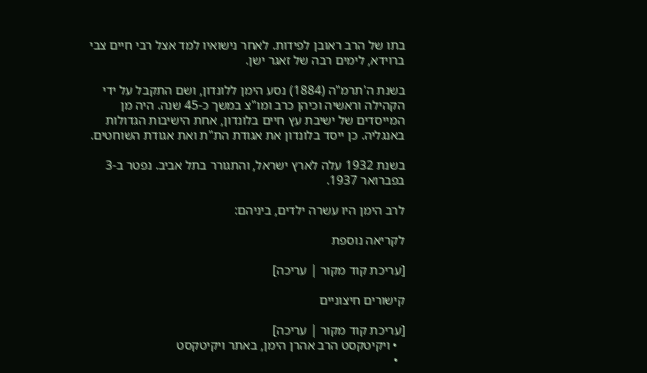בתו של הרב ראובן לפידות. לאחר נישואיו למד אצל רבי חיים צבי ברוידא, לימים רבה של זאגר ישן.

בשנת ה'תרמ"ה (1884) נסע הימן ללונדון, ושם התקבל על ידי הקהילה וראשיה וכיהן כרב ומו"צ במשך כ-45 שנה. היה מן המייסדים של ישיבת עץ חיים בלונדון, אחת הישיבות הגדולות באנגליה. כן ייסד בלונדון את אגודת הת"ת ואת אגודת השוחטים.

בשנת 1932 עלה לארץ ישראל, והתגורר בתל אביב. נפטר ב-3 בפברואר 1937.

לרב הימן היו עשרה ילדים, ביניהם:

לקריאה נוספת

[עריכת קוד מקור | עריכה]

קישורים חיצוניים

[עריכת קוד מקור | עריכה]
  • ויקיטקסט הרב אהרן הימן, באתר ויקיטקסט
  •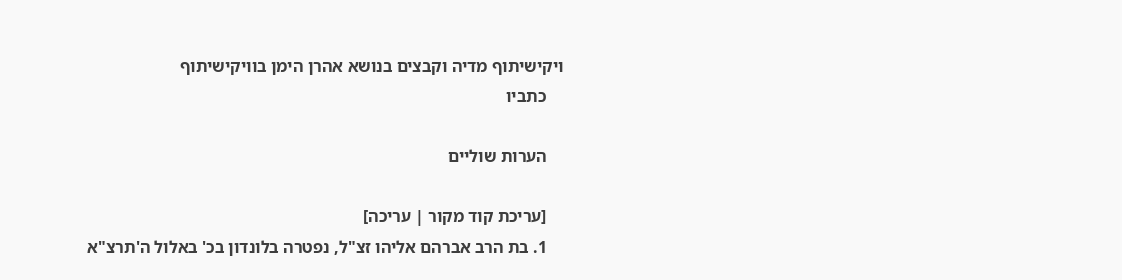ויקישיתוף מדיה וקבצים בנושא אהרן הימן בוויקישיתוף
    כתביו

    הערות שוליים

    [עריכת קוד מקור | עריכה]
    1. בת הרב אברהם אליהו זצ"ל, נפטרה בלונדון בכ' באלול ה'תרצ"א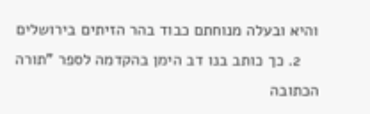והיא ובעלה מנוחתם כבוד בהר הזיתים בירושלים
    2. כך כותב בנו דב הימן בהקדמה לספר "תורה הכתובה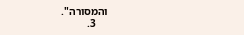והמסורה".
    3.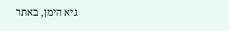גיא הימן, באתר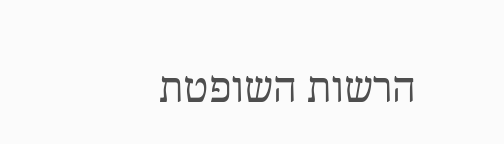הרשות השופטת